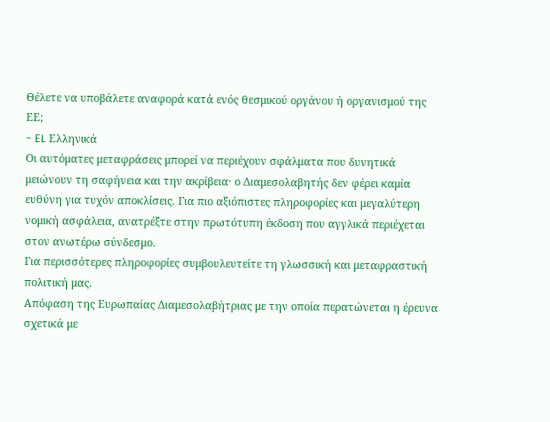Θέλετε να υποβάλετε αναφορά κατά ενός θεσμικού οργάνου ή οργανισμού της ΕΕ;
- EL Ελληνικά
Οι αυτόματες μεταφράσεις μπορεί να περιέχουν σφάλματα που δυνητικά μειώνουν τη σαφήνεια και την ακρίβεια· ο Διαμεσολαβητής δεν φέρει καμία ευθύνη για τυχόν αποκλίσεις. Για πιο αξιόπιστες πληροφορίες και μεγαλύτερη νομική ασφάλεια, ανατρέξτε στην πρωτότυπη έκδοση που αγγλικά περιέχεται στον ανωτέρω σύνδεσμο.
Για περισσότερες πληροφορίες συμβουλευτείτε τη γλωσσική και μεταφραστική πολιτική μας.
Απόφαση της Ευρωπαίας Διαμεσολαβήτριας με την οποία περατώνεται η έρευνα σχετικά με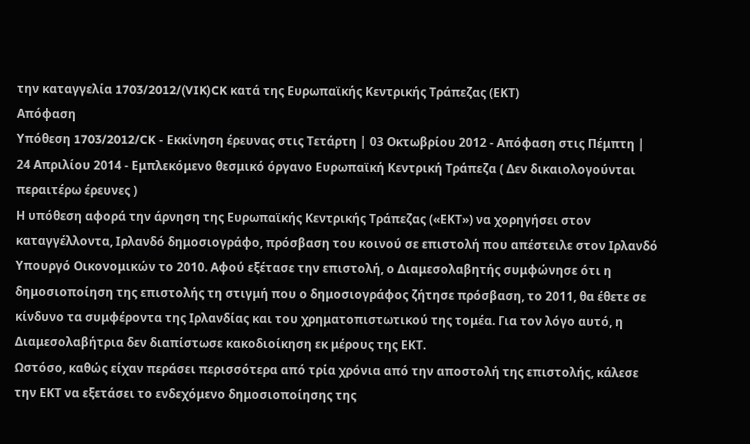την καταγγελία 1703/2012/(VIK)CK κατά της Ευρωπαϊκής Κεντρικής Τράπεζας (ΕΚΤ)
Απόφαση
Υπόθεση 1703/2012/CK - Εκκίνηση έρευνας στις Τετάρτη | 03 Οκτωβρίου 2012 - Απόφαση στις Πέμπτη | 24 Απριλίου 2014 - Εμπλεκόμενο θεσμικό όργανο Ευρωπαϊκή Κεντρική Τράπεζα ( Δεν δικαιολογούνται περαιτέρω έρευνες )
Η υπόθεση αφορά την άρνηση της Ευρωπαϊκής Κεντρικής Τράπεζας («ΕΚΤ») να χορηγήσει στον καταγγέλλοντα, Ιρλανδό δημοσιογράφο, πρόσβαση του κοινού σε επιστολή που απέστειλε στον Ιρλανδό Υπουργό Οικονομικών το 2010. Αφού εξέτασε την επιστολή, ο Διαμεσολαβητής συμφώνησε ότι η δημοσιοποίηση της επιστολής τη στιγμή που ο δημοσιογράφος ζήτησε πρόσβαση, το 2011, θα έθετε σε κίνδυνο τα συμφέροντα της Ιρλανδίας και του χρηματοπιστωτικού της τομέα. Για τον λόγο αυτό, η Διαμεσολαβήτρια δεν διαπίστωσε κακοδιοίκηση εκ μέρους της ΕΚΤ.
Ωστόσο, καθώς είχαν περάσει περισσότερα από τρία χρόνια από την αποστολή της επιστολής, κάλεσε την ΕΚΤ να εξετάσει το ενδεχόμενο δημοσιοποίησης της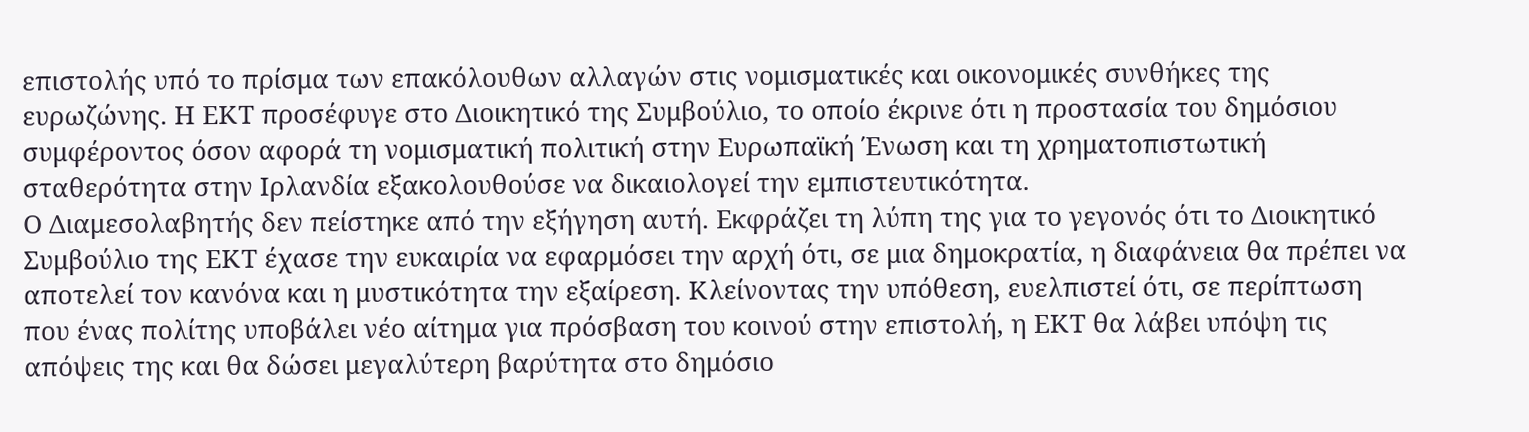επιστολής υπό το πρίσμα των επακόλουθων αλλαγών στις νομισματικές και οικονομικές συνθήκες της ευρωζώνης. Η ΕΚΤ προσέφυγε στο Διοικητικό της Συμβούλιο, το οποίο έκρινε ότι η προστασία του δημόσιου συμφέροντος όσον αφορά τη νομισματική πολιτική στην Ευρωπαϊκή Ένωση και τη χρηματοπιστωτική σταθερότητα στην Ιρλανδία εξακολουθούσε να δικαιολογεί την εμπιστευτικότητα.
Ο Διαμεσολαβητής δεν πείστηκε από την εξήγηση αυτή. Εκφράζει τη λύπη της για το γεγονός ότι το Διοικητικό Συμβούλιο της ΕΚΤ έχασε την ευκαιρία να εφαρμόσει την αρχή ότι, σε μια δημοκρατία, η διαφάνεια θα πρέπει να αποτελεί τον κανόνα και η μυστικότητα την εξαίρεση. Κλείνοντας την υπόθεση, ευελπιστεί ότι, σε περίπτωση που ένας πολίτης υποβάλει νέο αίτημα για πρόσβαση του κοινού στην επιστολή, η ΕΚΤ θα λάβει υπόψη τις απόψεις της και θα δώσει μεγαλύτερη βαρύτητα στο δημόσιο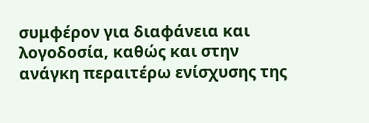συμφέρον για διαφάνεια και λογοδοσία, καθώς και στην ανάγκη περαιτέρω ενίσχυσης της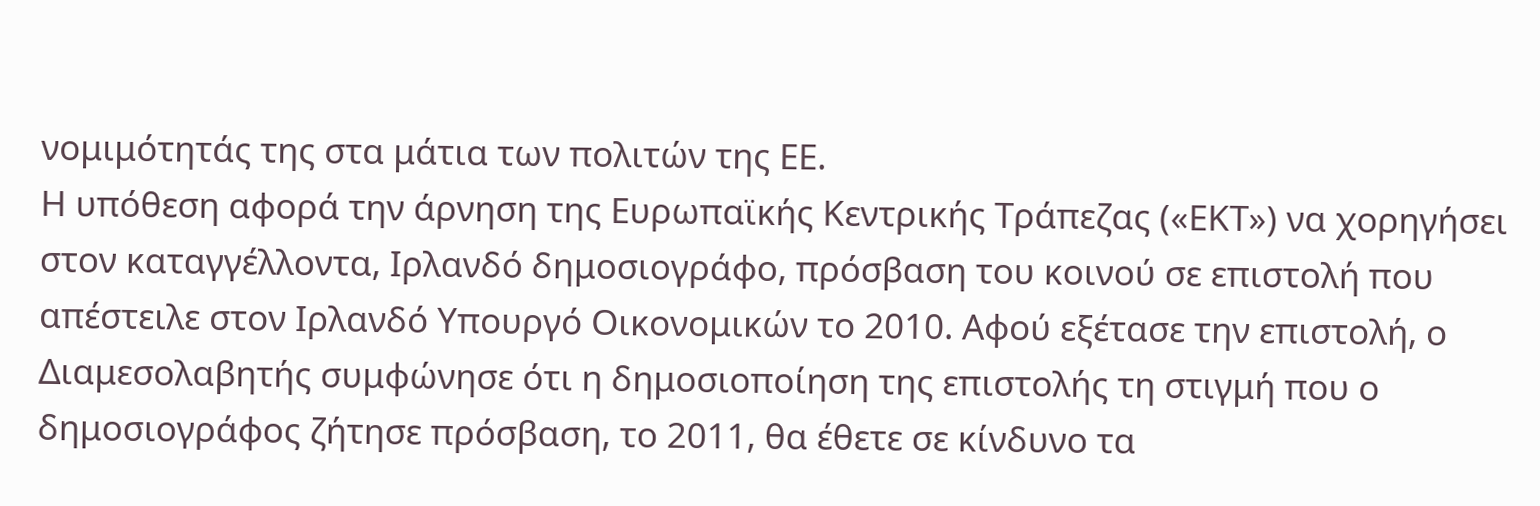νομιμότητάς της στα μάτια των πολιτών της ΕΕ.
Η υπόθεση αφορά την άρνηση της Ευρωπαϊκής Κεντρικής Τράπεζας («ΕΚΤ») να χορηγήσει στον καταγγέλλοντα, Ιρλανδό δημοσιογράφο, πρόσβαση του κοινού σε επιστολή που απέστειλε στον Ιρλανδό Υπουργό Οικονομικών το 2010. Αφού εξέτασε την επιστολή, ο Διαμεσολαβητής συμφώνησε ότι η δημοσιοποίηση της επιστολής τη στιγμή που ο δημοσιογράφος ζήτησε πρόσβαση, το 2011, θα έθετε σε κίνδυνο τα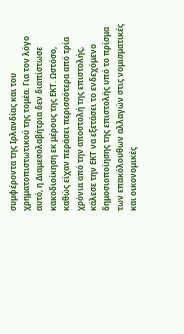συμφέροντα της Ιρλανδίας και του χρηματοπιστωτικού της τομέα. Για τον λόγο αυτό, η Διαμεσολαβήτρια δεν διαπίστωσε κακοδιοίκηση εκ μέρους της ΕΚΤ. Ωστόσο, καθώς είχαν περάσει περισσότερα από τρία χρόνια από την αποστολή της επιστολής, κάλεσε την ΕΚΤ να εξετάσει το ενδεχόμενο δημοσιοποίησης της επιστολής υπό το πρίσμα των επακόλουθων αλλαγών στις νομισματικές και οικονομικές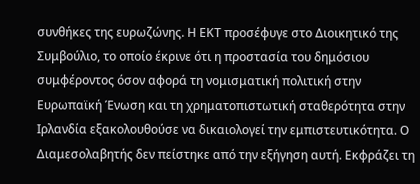συνθήκες της ευρωζώνης. Η ΕΚΤ προσέφυγε στο Διοικητικό της Συμβούλιο, το οποίο έκρινε ότι η προστασία του δημόσιου συμφέροντος όσον αφορά τη νομισματική πολιτική στην Ευρωπαϊκή Ένωση και τη χρηματοπιστωτική σταθερότητα στην Ιρλανδία εξακολουθούσε να δικαιολογεί την εμπιστευτικότητα. Ο Διαμεσολαβητής δεν πείστηκε από την εξήγηση αυτή. Εκφράζει τη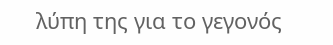λύπη της για το γεγονός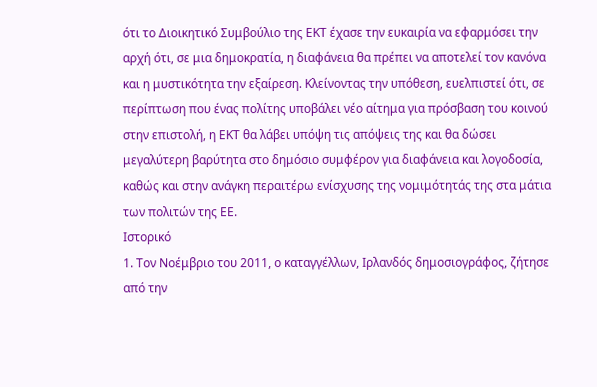ότι το Διοικητικό Συμβούλιο της ΕΚΤ έχασε την ευκαιρία να εφαρμόσει την αρχή ότι, σε μια δημοκρατία, η διαφάνεια θα πρέπει να αποτελεί τον κανόνα και η μυστικότητα την εξαίρεση. Κλείνοντας την υπόθεση, ευελπιστεί ότι, σε περίπτωση που ένας πολίτης υποβάλει νέο αίτημα για πρόσβαση του κοινού στην επιστολή, η ΕΚΤ θα λάβει υπόψη τις απόψεις της και θα δώσει μεγαλύτερη βαρύτητα στο δημόσιο συμφέρον για διαφάνεια και λογοδοσία, καθώς και στην ανάγκη περαιτέρω ενίσχυσης της νομιμότητάς της στα μάτια των πολιτών της ΕΕ.
Ιστορικό
1. Τον Νοέμβριο του 2011, ο καταγγέλλων, Ιρλανδός δημοσιογράφος, ζήτησε από την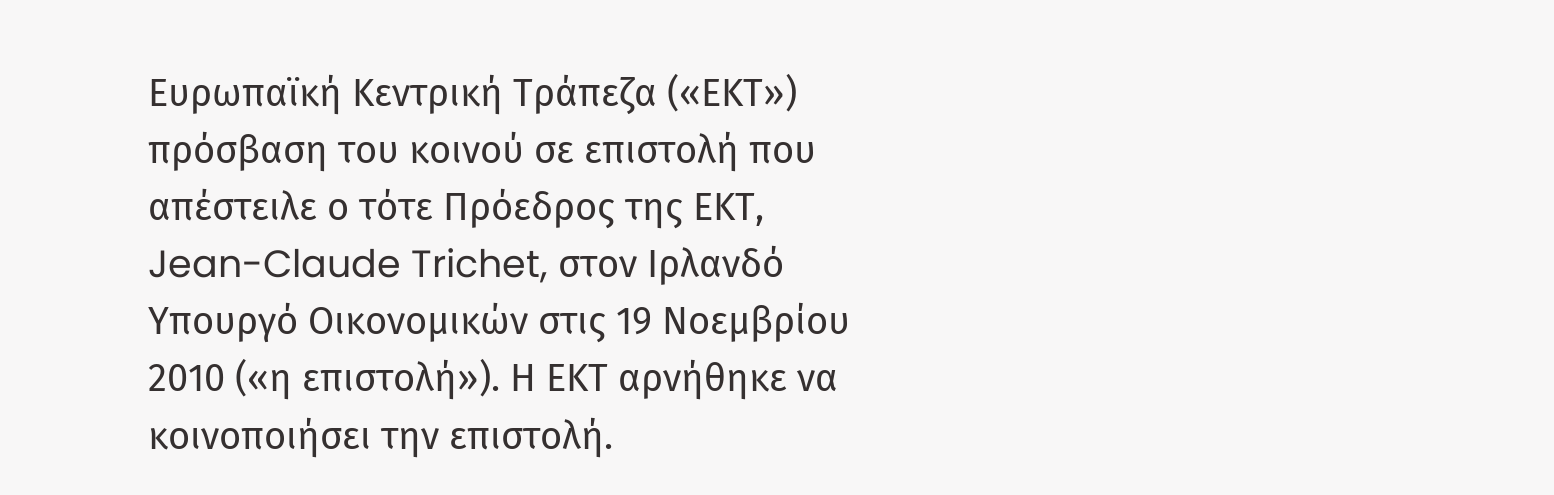Ευρωπαϊκή Κεντρική Τράπεζα («ΕΚΤ») πρόσβαση του κοινού σε επιστολή που απέστειλε ο τότε Πρόεδρος της ΕΚΤ, Jean-Claude Trichet, στον Ιρλανδό Υπουργό Οικονομικών στις 19 Νοεμβρίου 2010 («η επιστολή»). Η ΕΚΤ αρνήθηκε να κοινοποιήσει την επιστολή.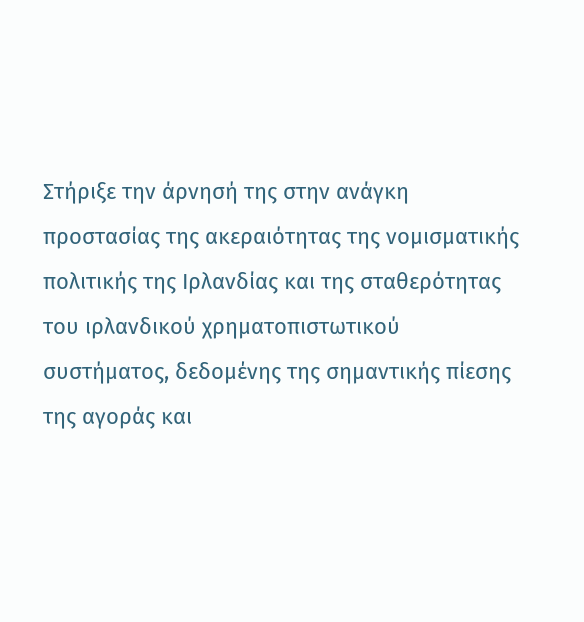Στήριξε την άρνησή της στην ανάγκη προστασίας της ακεραιότητας της νομισματικής πολιτικής της Ιρλανδίας και της σταθερότητας του ιρλανδικού χρηματοπιστωτικού συστήματος, δεδομένης της σημαντικής πίεσης της αγοράς και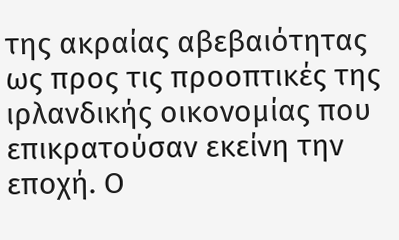της ακραίας αβεβαιότητας ως προς τις προοπτικές της ιρλανδικής οικονομίας που επικρατούσαν εκείνη την εποχή. Ο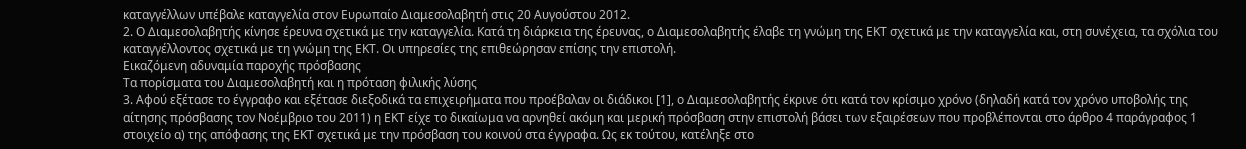καταγγέλλων υπέβαλε καταγγελία στον Ευρωπαίο Διαμεσολαβητή στις 20 Αυγούστου 2012.
2. Ο Διαμεσολαβητής κίνησε έρευνα σχετικά με την καταγγελία. Κατά τη διάρκεια της έρευνας, ο Διαμεσολαβητής έλαβε τη γνώμη της ΕΚΤ σχετικά με την καταγγελία και, στη συνέχεια, τα σχόλια του καταγγέλλοντος σχετικά με τη γνώμη της ΕΚΤ. Οι υπηρεσίες της επιθεώρησαν επίσης την επιστολή.
Εικαζόμενη αδυναμία παροχής πρόσβασης
Τα πορίσματα του Διαμεσολαβητή και η πρόταση φιλικής λύσης
3. Αφού εξέτασε το έγγραφο και εξέτασε διεξοδικά τα επιχειρήματα που προέβαλαν οι διάδικοι [1], ο Διαμεσολαβητής έκρινε ότι κατά τον κρίσιμο χρόνο (δηλαδή κατά τον χρόνο υποβολής της αίτησης πρόσβασης τον Νοέμβριο του 2011) η ΕΚΤ είχε το δικαίωμα να αρνηθεί ακόμη και μερική πρόσβαση στην επιστολή βάσει των εξαιρέσεων που προβλέπονται στο άρθρο 4 παράγραφος 1 στοιχείο α) της απόφασης της ΕΚΤ σχετικά με την πρόσβαση του κοινού στα έγγραφα. Ως εκ τούτου, κατέληξε στο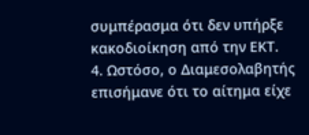συμπέρασμα ότι δεν υπήρξε κακοδιοίκηση από την ΕΚΤ.
4. Ωστόσο, ο Διαμεσολαβητής επισήμανε ότι το αίτημα είχε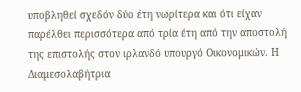υποβληθεί σχεδόν δύο έτη νωρίτερα και ότι είχαν παρέλθει περισσότερα από τρία έτη από την αποστολή της επιστολής στον ιρλανδό υπουργό Οικονομικών. Η Διαμεσολαβήτρια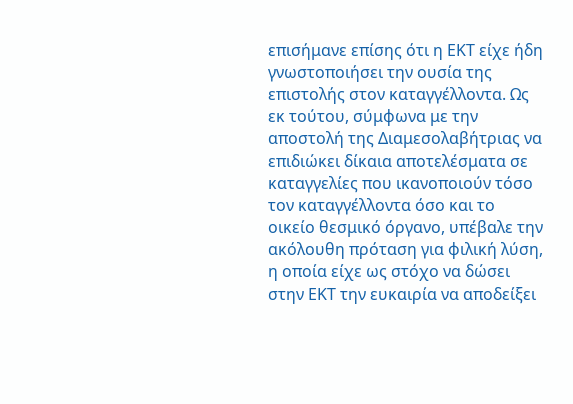επισήμανε επίσης ότι η ΕΚΤ είχε ήδη γνωστοποιήσει την ουσία της επιστολής στον καταγγέλλοντα. Ως εκ τούτου, σύμφωνα με την αποστολή της Διαμεσολαβήτριας να επιδιώκει δίκαια αποτελέσματα σε καταγγελίες που ικανοποιούν τόσο τον καταγγέλλοντα όσο και το οικείο θεσμικό όργανο, υπέβαλε την ακόλουθη πρόταση για φιλική λύση, η οποία είχε ως στόχο να δώσει στην ΕΚΤ την ευκαιρία να αποδείξει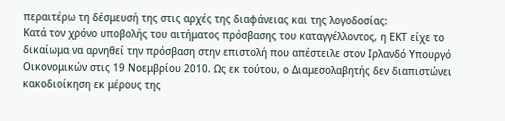περαιτέρω τη δέσμευσή της στις αρχές της διαφάνειας και της λογοδοσίας:
Κατά τον χρόνο υποβολής του αιτήματος πρόσβασης του καταγγέλλοντος, η ΕΚΤ είχε το δικαίωμα να αρνηθεί την πρόσβαση στην επιστολή που απέστειλε στον Ιρλανδό Υπουργό Οικονομικών στις 19 Νοεμβρίου 2010. Ως εκ τούτου, ο Διαμεσολαβητής δεν διαπιστώνει κακοδιοίκηση εκ μέρους της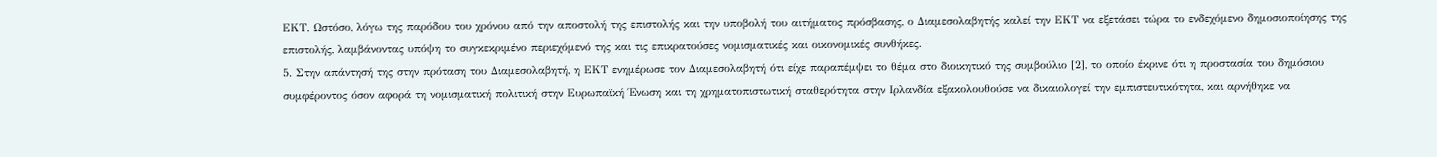ΕΚΤ. Ωστόσο, λόγω της παρόδου του χρόνου από την αποστολή της επιστολής και την υποβολή του αιτήματος πρόσβασης, ο Διαμεσολαβητής καλεί την ΕΚΤ να εξετάσει τώρα το ενδεχόμενο δημοσιοποίησης της επιστολής, λαμβάνοντας υπόψη το συγκεκριμένο περιεχόμενό της και τις επικρατούσες νομισματικές και οικονομικές συνθήκες.
5. Στην απάντησή της στην πρόταση του Διαμεσολαβητή, η ΕΚΤ ενημέρωσε τον Διαμεσολαβητή ότι είχε παραπέμψει το θέμα στο διοικητικό της συμβούλιο [2], το οποίο έκρινε ότι η προστασία του δημόσιου συμφέροντος όσον αφορά τη νομισματική πολιτική στην Ευρωπαϊκή Ένωση και τη χρηματοπιστωτική σταθερότητα στην Ιρλανδία εξακολουθούσε να δικαιολογεί την εμπιστευτικότητα, και αρνήθηκε να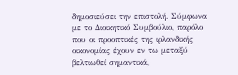δημοσιεύσει την επιστολή. Σύμφωνα με το Διοικητικό Συμβούλιο, παρόλο που οι προοπτικές της ιρλανδικής οικονομίας έχουν εν τω μεταξύ βελτιωθεί σημαντικά,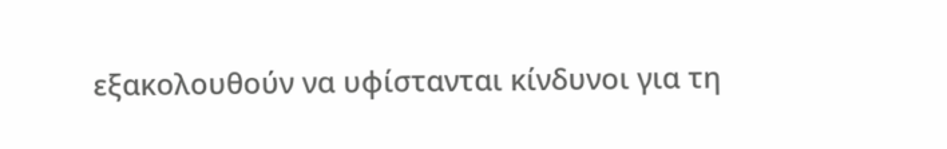εξακολουθούν να υφίστανται κίνδυνοι για τη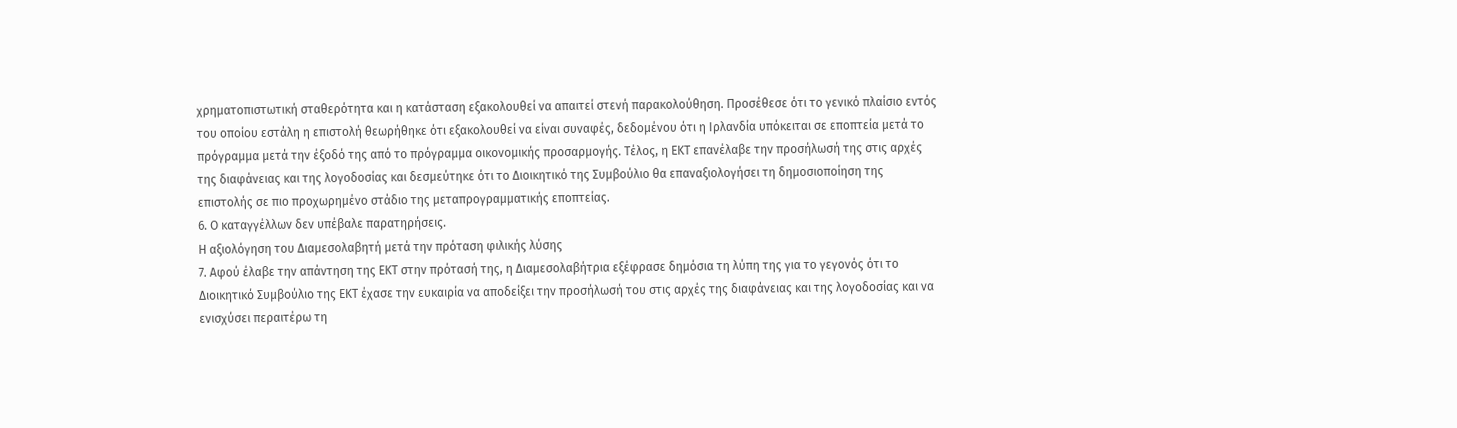χρηματοπιστωτική σταθερότητα και η κατάσταση εξακολουθεί να απαιτεί στενή παρακολούθηση. Προσέθεσε ότι το γενικό πλαίσιο εντός του οποίου εστάλη η επιστολή θεωρήθηκε ότι εξακολουθεί να είναι συναφές, δεδομένου ότι η Ιρλανδία υπόκειται σε εποπτεία μετά το πρόγραμμα μετά την έξοδό της από το πρόγραμμα οικονομικής προσαρμογής. Τέλος, η ΕΚΤ επανέλαβε την προσήλωσή της στις αρχές της διαφάνειας και της λογοδοσίας και δεσμεύτηκε ότι το Διοικητικό της Συμβούλιο θα επαναξιολογήσει τη δημοσιοποίηση της επιστολής σε πιο προχωρημένο στάδιο της μεταπρογραμματικής εποπτείας.
6. Ο καταγγέλλων δεν υπέβαλε παρατηρήσεις.
Η αξιολόγηση του Διαμεσολαβητή μετά την πρόταση φιλικής λύσης
7. Αφού έλαβε την απάντηση της ΕΚΤ στην πρότασή της, η Διαμεσολαβήτρια εξέφρασε δημόσια τη λύπη της για το γεγονός ότι το Διοικητικό Συμβούλιο της ΕΚΤ έχασε την ευκαιρία να αποδείξει την προσήλωσή του στις αρχές της διαφάνειας και της λογοδοσίας και να ενισχύσει περαιτέρω τη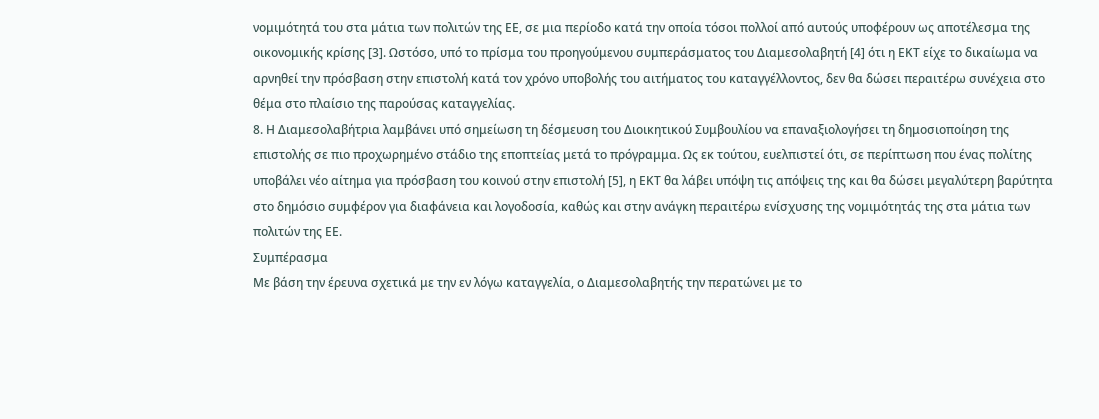νομιμότητά του στα μάτια των πολιτών της ΕΕ, σε μια περίοδο κατά την οποία τόσοι πολλοί από αυτούς υποφέρουν ως αποτέλεσμα της οικονομικής κρίσης [3]. Ωστόσο, υπό το πρίσμα του προηγούμενου συμπεράσματος του Διαμεσολαβητή [4] ότι η ΕΚΤ είχε το δικαίωμα να αρνηθεί την πρόσβαση στην επιστολή κατά τον χρόνο υποβολής του αιτήματος του καταγγέλλοντος, δεν θα δώσει περαιτέρω συνέχεια στο θέμα στο πλαίσιο της παρούσας καταγγελίας.
8. Η Διαμεσολαβήτρια λαμβάνει υπό σημείωση τη δέσμευση του Διοικητικού Συμβουλίου να επαναξιολογήσει τη δημοσιοποίηση της επιστολής σε πιο προχωρημένο στάδιο της εποπτείας μετά το πρόγραμμα. Ως εκ τούτου, ευελπιστεί ότι, σε περίπτωση που ένας πολίτης υποβάλει νέο αίτημα για πρόσβαση του κοινού στην επιστολή [5], η ΕΚΤ θα λάβει υπόψη τις απόψεις της και θα δώσει μεγαλύτερη βαρύτητα στο δημόσιο συμφέρον για διαφάνεια και λογοδοσία, καθώς και στην ανάγκη περαιτέρω ενίσχυσης της νομιμότητάς της στα μάτια των πολιτών της ΕΕ.
Συμπέρασμα
Με βάση την έρευνα σχετικά με την εν λόγω καταγγελία, ο Διαμεσολαβητής την περατώνει με το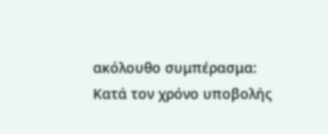ακόλουθο συμπέρασμα:
Κατά τον χρόνο υποβολής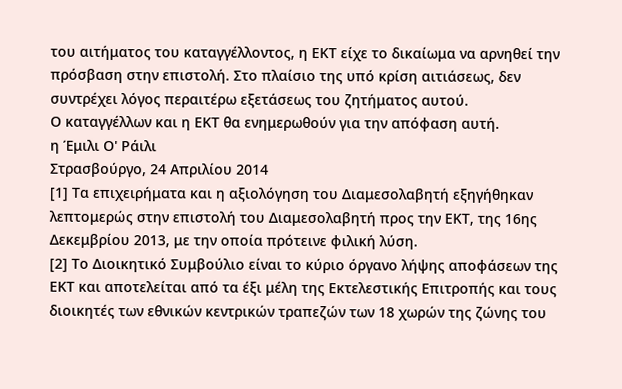του αιτήματος του καταγγέλλοντος, η ΕΚΤ είχε το δικαίωμα να αρνηθεί την πρόσβαση στην επιστολή. Στο πλαίσιο της υπό κρίση αιτιάσεως, δεν συντρέχει λόγος περαιτέρω εξετάσεως του ζητήματος αυτού.
Ο καταγγέλλων και η ΕΚΤ θα ενημερωθούν για την απόφαση αυτή.
η Έμιλι Ο' Ράιλι
Στρασβούργο, 24 Απριλίου 2014
[1] Τα επιχειρήματα και η αξιολόγηση του Διαμεσολαβητή εξηγήθηκαν λεπτομερώς στην επιστολή του Διαμεσολαβητή προς την ΕΚΤ, της 16ης Δεκεμβρίου 2013, με την οποία πρότεινε φιλική λύση.
[2] Το Διοικητικό Συμβούλιο είναι το κύριο όργανο λήψης αποφάσεων της ΕΚΤ και αποτελείται από τα έξι μέλη της Εκτελεστικής Επιτροπής και τους διοικητές των εθνικών κεντρικών τραπεζών των 18 χωρών της ζώνης του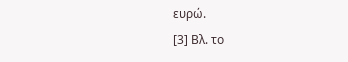ευρώ.
[3] Βλ. το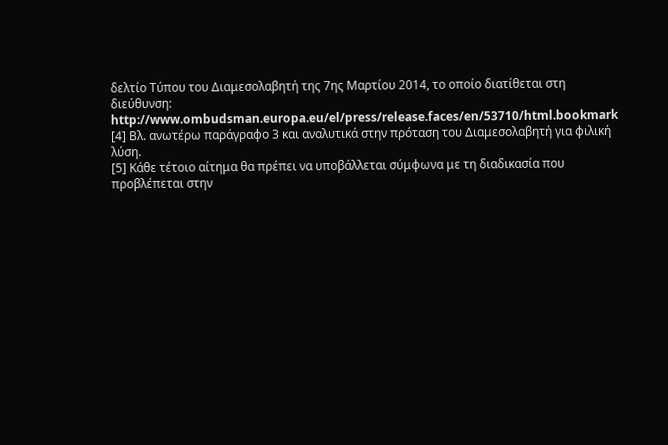δελτίο Τύπου του Διαμεσολαβητή της 7ης Μαρτίου 2014, το οποίο διατίθεται στη διεύθυνση: http://www.ombudsman.europa.eu/el/press/release.faces/en/53710/html.bookmark
[4] Βλ. ανωτέρω παράγραφο 3 και αναλυτικά στην πρόταση του Διαμεσολαβητή για φιλική λύση.
[5] Κάθε τέτοιο αίτημα θα πρέπει να υποβάλλεται σύμφωνα με τη διαδικασία που προβλέπεται στην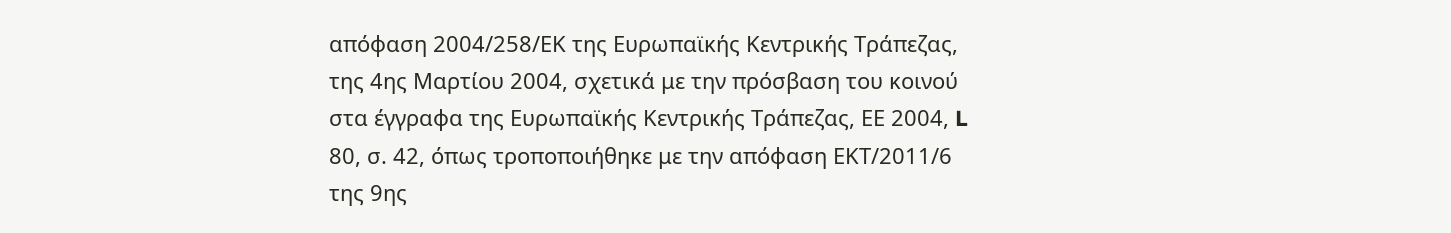απόφαση 2004/258/ΕΚ της Ευρωπαϊκής Κεντρικής Τράπεζας, της 4ης Μαρτίου 2004, σχετικά με την πρόσβαση του κοινού στα έγγραφα της Ευρωπαϊκής Κεντρικής Τράπεζας, ΕΕ 2004, L 80, σ. 42, όπως τροποποιήθηκε με την απόφαση ΕΚΤ/2011/6 της 9ης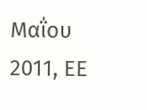Μαΐου 2011, ΕΕ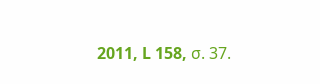2011, L 158, σ. 37.